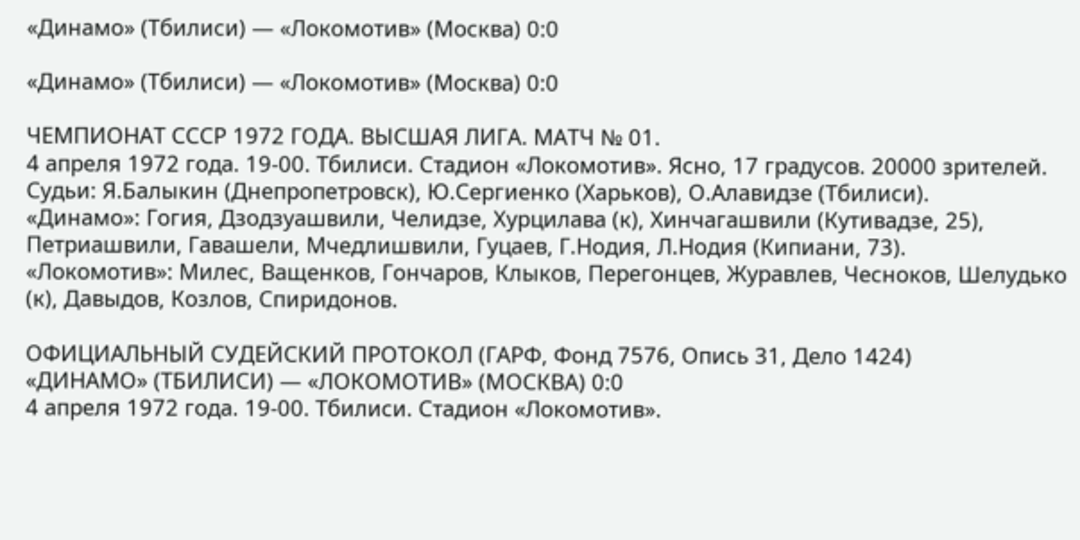«Динамо» (Тбилиси) — «Локомотив» (Москва) 0:0

«Динамо» (Тбилиси) — «Локомотив» (Москва) 0:0

ЧЕМПИОНАТ СССР 1972 ГОДА. ВЫСШАЯ ЛИГА. МАТЧ № 01.
4 апреля 1972 года. 19-00. Тбилиси. Стадион «Локомотив». Ясно, 17 градусов. 20000 зрителей.
Судьи: Я.Балыкин (Днепропетровск), Ю.Сергиенко (Харьков), О.Алавидзе (Тбилиси).
«Динамо»: Гогия, Дзодзуашвили, Челидзе, Хурцилава (к), Хинчагашвили (Кутивадзе, 25), Петриашвили, Гавашели, Мчедлишвили, Гуцаев, Г.Нодия, Л.Нодия (Кипиани, 73).
«Локомотив»: Милес, Ващенков, Гончаров, Клыков, Перегонцев, Журавлев, Чесноков, Шелудько (к), Давыдов, Козлов, Спиридонов.

ОФИЦИАЛЬНЫЙ СУДЕЙСКИЙ ПРОТОКОЛ (ГАРФ, Фонд 7576, Опись 31, Дело 1424)
«ДИНАМО» (ТБИЛИСИ) — «ЛОКОМОТИВ» (МОСКВА) 0:0
4 апреля 1972 года. 19-00. Тбилиси. Стадион «Локомотив».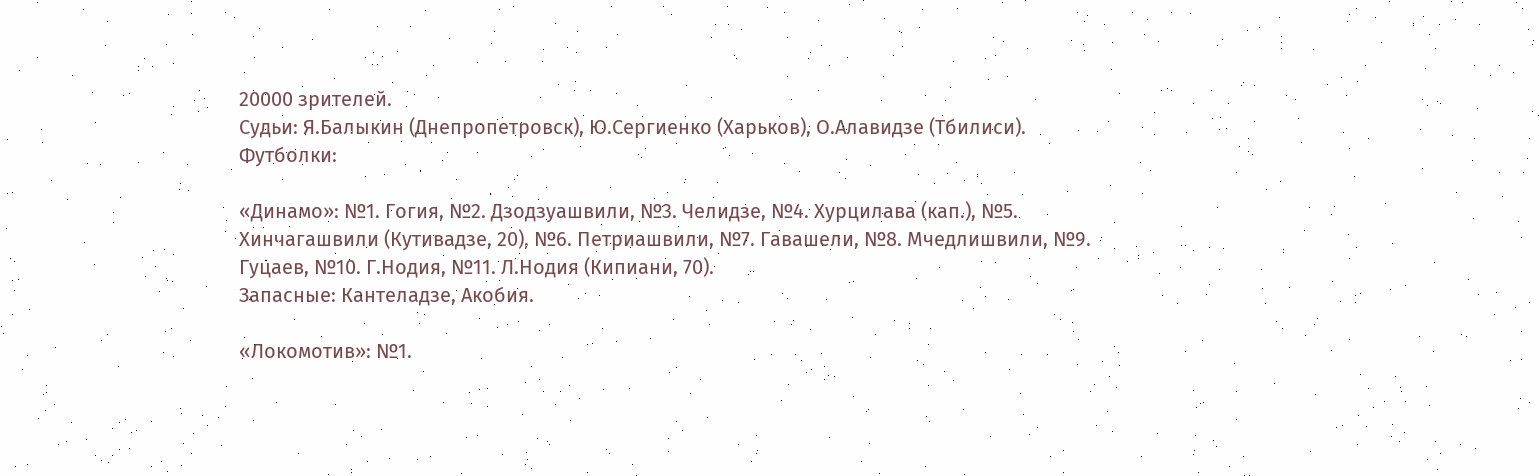20000 зрителей.
Судьи: Я.Балыкин (Днепропетровск), Ю.Сергиенко (Харьков), О.Алавидзе (Тбилиси).
Футболки:

«Динамо»: №1. Гогия, №2. Дзодзуашвили, №3. Челидзе, №4. Хурцилава (кап.), №5. Хинчагашвили (Кутивадзе, 20), №6. Петриашвили, №7. Гавашели, №8. Мчедлишвили, №9. Гуцаев, №10. Г.Нодия, №11. Л.Нодия (Кипиани, 70).
Запасные: Кантеладзе, Акобия.

«Локомотив»: №1.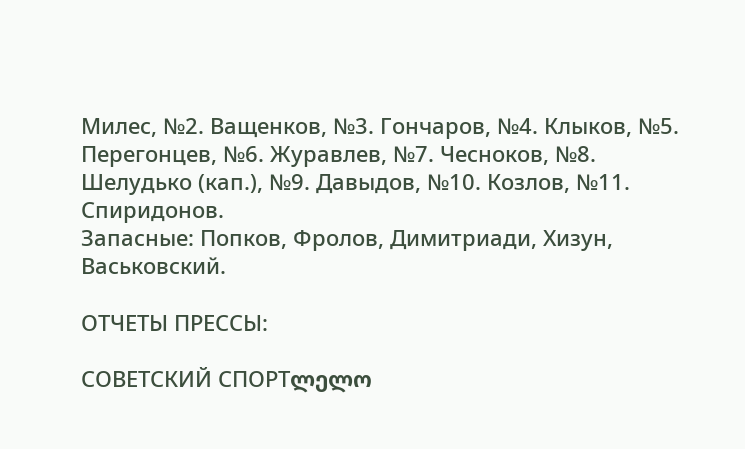Милес, №2. Ващенков, №3. Гончаров, №4. Клыков, №5. Перегонцев, №6. Журавлев, №7. Чесноков, №8. Шелудько (кап.), №9. Давыдов, №10. Козлов, №11. Спиридонов.
Запасные: Попков, Фролов, Димитриади, Хизун, Васьковский.

ОТЧЕТЫ ПРЕССЫ:

СОВЕТСКИЙ СПОРТლელო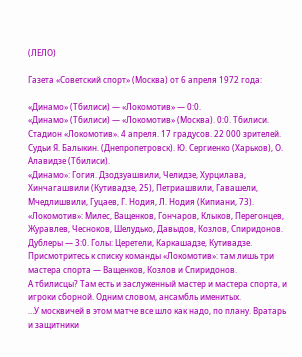(ЛЕЛО)

Газета «Советский спорт» (Москва) от 6 апреля 1972 года:

«Динамо» (Тбилиси) — «Локомотив» — 0:0.
«Динамо» (Тбилиси) — «Локомотив» (Москва). 0:0. Тбилиси. Стадион «Локомотив». 4 апреля. 17 градусов. 22 000 зрителей.
Судьи Я. Балыкин. (Днепропетровск). Ю. Сергиенко (Харьков), О. Алавидзе (Тбилиси).
«Динамо»: Гогия. Дзодзуашвили, Челидзе, Хурцилава, Хинчагашвили (Кутивадзе, 25), Петриашвили, Гавашели, Мчедлишвили, Гуцаев, Г. Нодия, Л. Нодия (Кипиани, 73).
«Локомотив»: Милес, Ващенков, Гончаров, Клыков, Перегонцев, Журавлев, Чесноков, Шелудько, Давыдов, Козлов, Спиридонов.
Дублеры — 3:0. Голы: Церетели, Каркашадзе, Кутивадзе.
Присмотритесь к списку команды «Локомотив»: там лишь три мастера спорта — Ващенков, Козлов и Спиридонов.
А тбилисцы? Там есть и заслуженный мастер и мастера спорта, и игроки сборной. Одним словом, ансамбль именитых.
…У москвичей в этом матче все шло как надо, по плану. Вратарь и защитники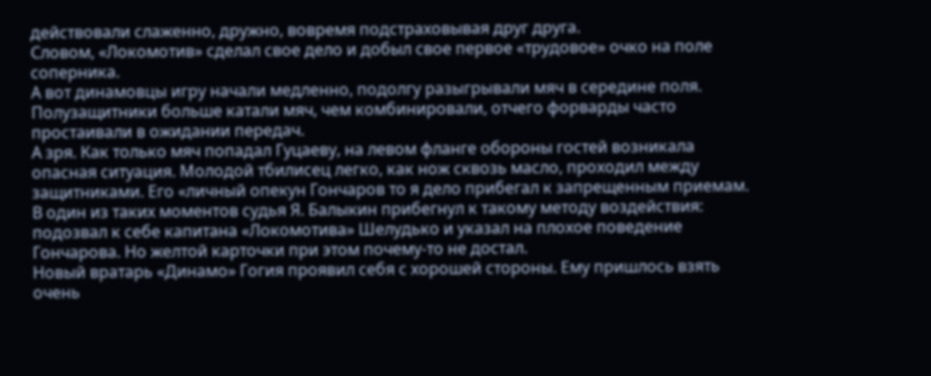действовали слаженно, дружно, вовремя подстраховывая друг друга.
Словом, «Локомотив» сделал свое дело и добыл свое первое «трудовое» очко на поле соперника.
А вот динамовцы игру начали медленно, подолгу разыгрывали мяч в середине поля. Полузащитники больше катали мяч, чем комбинировали, отчего форварды часто простаивали в ожидании передач.
А зря. Как только мяч попадал Гуцаеву, на левом фланге обороны гостей возникала опасная ситуация. Молодой тбилисец легко, как нож сквозь масло, проходил между защитниками. Его «личный опекун Гончаров то я дело прибегал к запрещенным приемам. В один из таких моментов судья Я. Балыкин прибегнул к такому методу воздействия: подозвал к себе капитана «Локомотива» Шелудько и указал на плохое поведение Гончарова. Но желтой карточки при этом почему-то не достал.
Новый вратарь «Динамо» Гогия проявил себя с хорошей стороны. Ему пришлось взять очень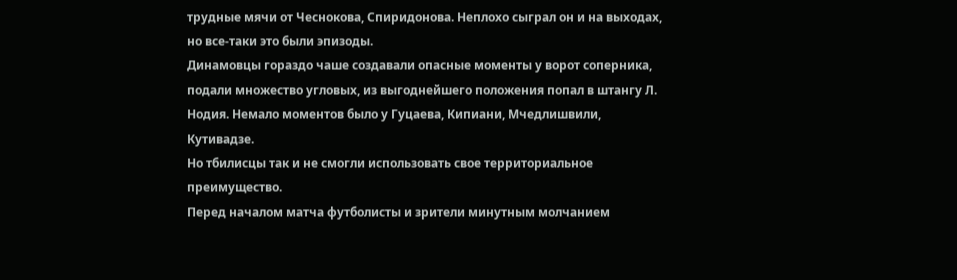трудные мячи от Чеснокова, Спиридонова. Неплохо сыграл он и на выходах, но все-таки это были эпизоды.
Динамовцы гораздо чаше создавали опасные моменты у ворот соперника, подали множество угловых, из выгоднейшего положения попал в штангу Л. Нодия. Немало моментов было у Гуцаева, Кипиани, Мчедлишвили, Кутивадзе.
Но тбилисцы так и не смогли использовать свое территориальное преимущество.
Перед началом матча футболисты и зрители минутным молчанием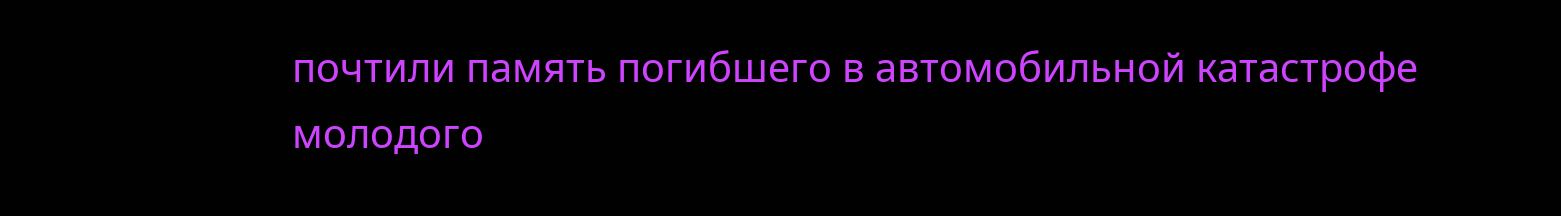почтили память погибшего в автомобильной катастрофе молодого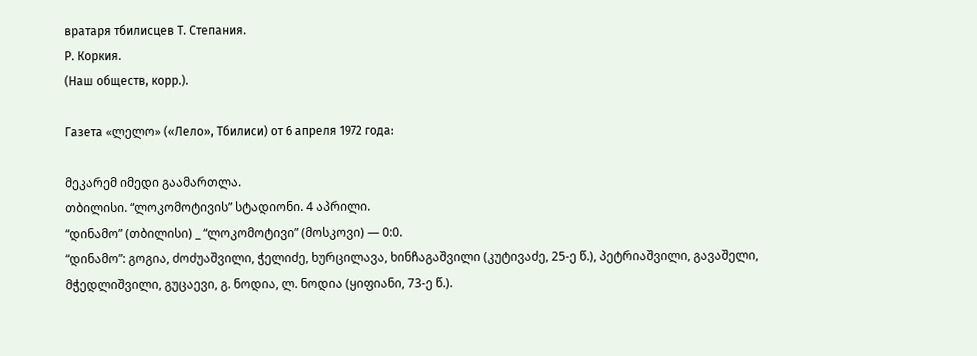вратаря тбилисцев Т. Степания.
Р. Коркия.
(Наш обществ, корр.).

Газета «ლელო» («Лело», Тбилиси) от 6 апреля 1972 года:

მეკარემ იმედი გაამართლა.
თბილისი. “ლოკომოტივის” სტადიონი. 4 აპრილი.
“დინამო” (თბილისი) _ “ლოკომოტივი” (მოსკოვი) — 0:0.
“დინამო”: გოგია, ძოძუაშვილი, ჭელიძე, ხურცილავა, ხინჩაგაშვილი (კუტივაძე, 25-ე წ.), პეტრიაშვილი, გავაშელი, მჭედლიშვილი, გუცაევი, გ. ნოდია, ლ. ნოდია (ყიფიანი, 73-ე წ.).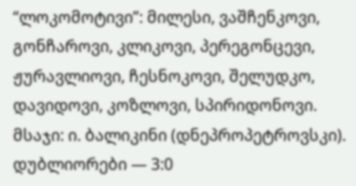“ლოკომოტივი”: მილესი, ვაშჩენკოვი, გონჩაროვი, კლიკოვი, პერეგონცევი, ჟურავლიოვი, ჩესნოკოვი, შელუდკო, დავიდოვი, კოზლოვი, სპირიდონოვი.
მსაჯი: ი. ბალიკინი (დნეპროპეტროვსკი).
დუბლიორები — 3:0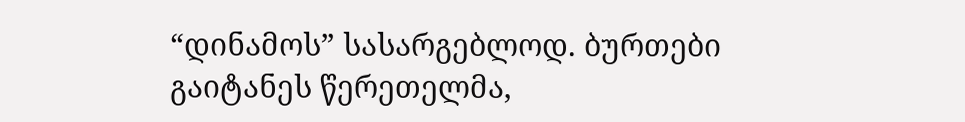“დინამოს” სასარგებლოდ. ბურთები გაიტანეს წერეთელმა,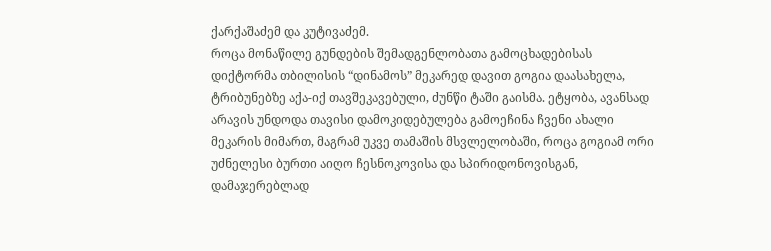ქარქაშაძემ და კუტივაძემ.
როცა მონაწილე გუნდების შემადგენლობათა გამოცხადებისას დიქტორმა თბილისის “დინამოს” მეკარედ დავით გოგია დაასახელა, ტრიბუნებზე აქა-იქ თავშეკავებული, ძუნწი ტაში გაისმა. ეტყობა, ავანსად არავის უნდოდა თავისი დამოკიდებულება გამოეჩინა ჩვენი ახალი მეკარის მიმართ, მაგრამ უკვე თამაშის მსვლელობაში, როცა გოგიამ ორი უძნელესი ბურთი აიღო ჩესნოკოვისა და სპირიდონოვისგან, დამაჯერებლად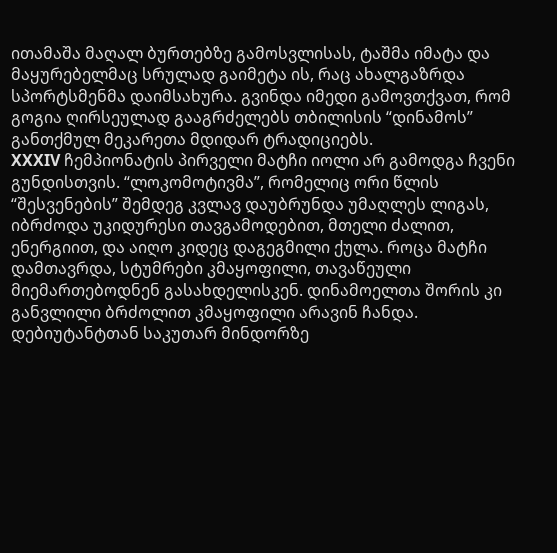ითამაშა მაღალ ბურთებზე გამოსვლისას, ტაშმა იმატა და მაყურებელმაც სრულად გაიმეტა ის, რაც ახალგაზრდა სპორტსმენმა დაიმსახურა. გვინდა იმედი გამოვთქვათ, რომ გოგია ღირსეულად გააგრძელებს თბილისის “დინამოს” განთქმულ მეკარეთა მდიდარ ტრადიციებს.
XXXIV ჩემპიონატის პირველი მატჩი იოლი არ გამოდგა ჩვენი გუნდისთვის. “ლოკომოტივმა”, რომელიც ორი წლის “შესვენების” შემდეგ კვლავ დაუბრუნდა უმაღლეს ლიგას, იბრძოდა უკიდურესი თავგამოდებით, მთელი ძალით, ენერგიით, და აიღო კიდეც დაგეგმილი ქულა. როცა მატჩი დამთავრდა, სტუმრები კმაყოფილი, თავაწეული მიემართებოდნენ გასახდელისკენ. დინამოელთა შორის კი განვლილი ბრძოლით კმაყოფილი არავინ ჩანდა. დებიუტანტთან საკუთარ მინდორზე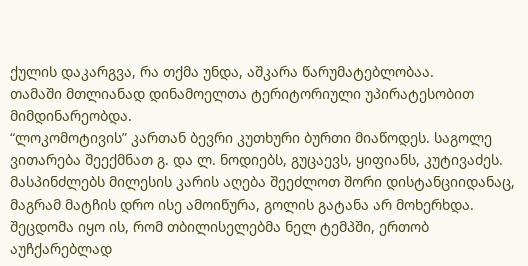ქულის დაკარგვა, რა თქმა უნდა, აშკარა წარუმატებლობაა.
თამაში მთლიანად დინამოელთა ტერიტორიული უპირატესობით მიმდინარეობდა.
“ლოკომოტივის” კართან ბევრი კუთხური ბურთი მიაწოდეს. საგოლე ვითარება შეექმნათ გ. და ლ. ნოდიებს, გუცაევს, ყიფიანს, კუტივაძეს. მასპინძლებს მილესის კარის აღება შეეძლოთ შორი დისტანციიდანაც, მაგრამ მატჩის დრო ისე ამოიწურა, გოლის გატანა არ მოხერხდა.
შეცდომა იყო ის, რომ თბილისელებმა ნელ ტემპში, ერთობ აუჩქარებლად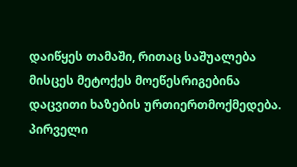დაიწყეს თამაში, რითაც საშუალება მისცეს მეტოქეს მოეწესრიგებინა დაცვითი ხაზების ურთიერთმოქმედება. პირველი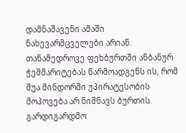დამნაშავენი ამაში ნახევარმცველები არიან. თანამედროვე ფეხბურთში ანბანურ ჭეშმარიტებას წარმოადგენს ის, რომ შუა მინდორში უპირატესობის მოპოვება არ ნიშნავს ბურთის გარდიგარდმო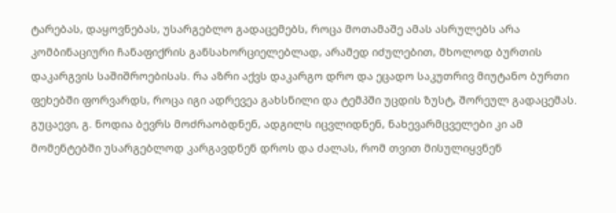ტარებას, დაყოვნებას, უსარგებლო გადაცემებს, როცა მოთამაშე ამას ასრულებს არა კომბინაციური ჩანაფიქრის განსახორციელებლად, არამედ იძულებით, მხოლოდ ბურთის დაკარგვის საშიშროებისას. რა აზრი აქვს დაკარგო დრო და ეცადო საკუთრივ მიუტანო ბურთი ფეხებში ფორვარდს, როცა იგი ადრევეა გახსნილი და ტემპში უცდის ზუსტ, შორეულ გადაცემას. გუცაევი, გ. ნოდია ბევრს მოძრაობდნენ, ადგილს იცვლიდნენ, ნახევარმცველები კი ამ მომენტებში უსარგებლოდ კარგავდნენ დროს და ძალას, რომ თვით მისულიყვნენ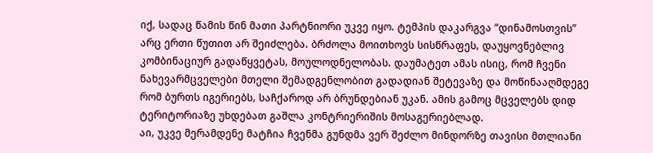იქ, სადაც წამის წინ მათი პარტნიორი უკვე იყო. ტემპის დაკარგვა “დინამოსთვის” არც ერთი წუთით არ შეიძლება. ბრძოლა მოითხოვს სისწრაფეს, დაუყოვნებლივ კომბინაციურ გადაწყვეტას, მოულოდნელობას. დაუმატეთ ამას ისიც, რომ ჩვენი ნახევარმცველები მთელი შემადგენლობით გადადიან შეტევაზე და მოწინააღმდეგე რომ ბურთს იგერიებს, საჩქაროდ არ ბრუნდებიან უკან. ამის გამოც მცველებს დიდ ტერიტორიაზე უხდებათ გაშლა კონტრიერიშის მოსაგერიებლად.
აი, უკვე მერამდენე მატჩია ჩვენმა გუნდმა ვერ შეძლო მინდორზე თავისი მთლიანი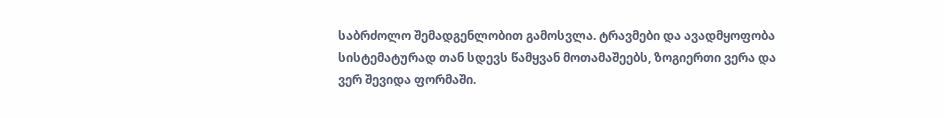საბრძოლო შემადგენლობით გამოსვლა. ტრავმები და ავადმყოფობა სისტემატურად თან სდევს წამყვან მოთამაშეებს, ზოგიერთი ვერა და ვერ შევიდა ფორმაში.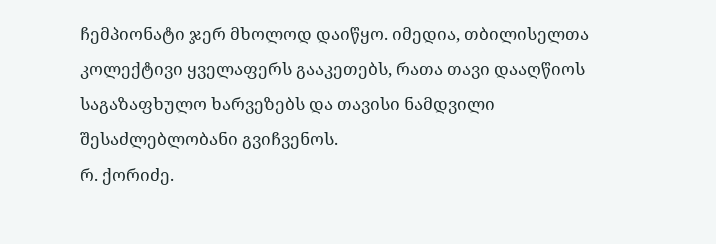ჩემპიონატი ჯერ მხოლოდ დაიწყო. იმედია, თბილისელთა კოლექტივი ყველაფერს გააკეთებს, რათა თავი დააღწიოს საგაზაფხულო ხარვეზებს და თავისი ნამდვილი შესაძლებლობანი გვიჩვენოს.
რ. ქორიძე.